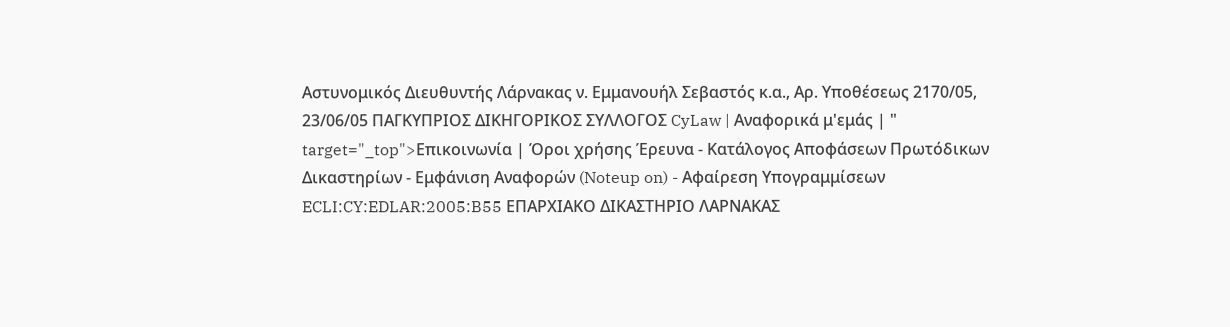Αστυνομικός Διευθυντής Λάρνακας ν. Εμμανουήλ Σεβαστός κ.α., Αρ. Υποθέσεως 2170/05, 23/06/05 ΠΑΓΚΥΠΡΙΟΣ ΔΙΚΗΓΟΡΙΚΟΣ ΣΥΛΛΟΓΟΣ CyLaw | Αναφορικά μ'εμάς | " target="_top">Επικοινωνία | Όροι χρήσης Έρευνα - Κατάλογος Αποφάσεων Πρωτόδικων Δικαστηρίων - Εμφάνιση Αναφορών (Noteup on) - Αφαίρεση Υπογραμμίσεων ECLI:CY:EDLAR:2005:B55 EΠΑΡΧΙΑΚΟ ΔΙΚΑΣΤΗΡΙΟ ΛΑΡΝΑΚΑΣ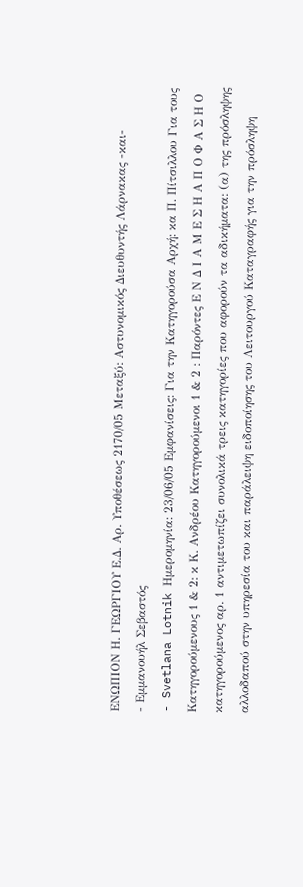ΕΝΩΠΙΟΝ Η. ΓΕΩΡΓΙΟΥ Ε.Δ. Αρ. Υποθέσεως 2170/05 Μεταξύ: Αστυνομικός Διευθυντής Λάρνακας -και-
- Εμμανουήλ Σεβαστός
- Svetlana Lotnik Ημερομηνία: 23/06/05 Εμφανίσεις: Για την Κατηγορούσα Αρχή: κα Π. Πίτσιλλου Για τους Κατηγορούμενους 1 & 2: κ Κ. Ανδρέου Κατηγορούμενοι 1 & 2 : Παρόντες Ε Ν Δ Ι Α Μ Ε Σ Η Α Π Ο Φ Α Σ Η Ο κατηγορούμενος αρ. 1 αντιμετωπίζει συνολικά τρεις κατηγορίες που αφορούν τα αδικήματα: (α) της πρόσληψης αλλοδαπού στην υπηρεσία του και παράλειψη ειδοποίησης του Λειτουργού Καταγραφής για την πρόσληψη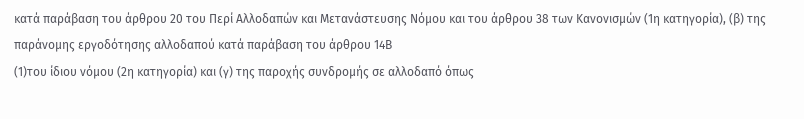κατά παράβαση του άρθρου 20 του Περί Αλλοδαπών και Μετανάστευσης Νόμου και του άρθρου 38 των Κανονισμών (1η κατηγορία), (β) της παράνομης εργοδότησης αλλοδαπού κατά παράβαση του άρθρου 14Β
(1)του ίδιου νόμου (2η κατηγορία) και (γ) της παροχής συνδρομής σε αλλοδαπό όπως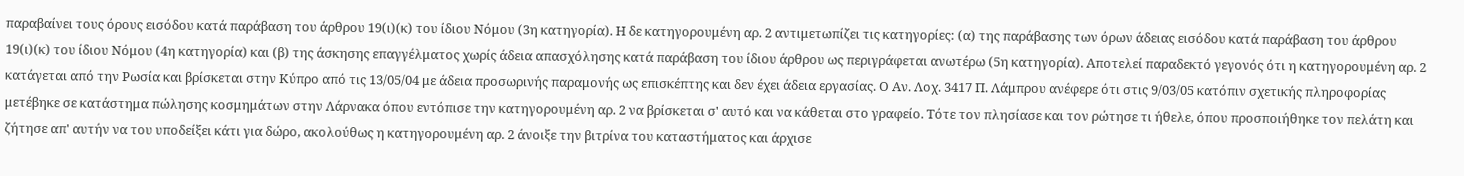παραβαίνει τους όρους εισόδου κατά παράβαση του άρθρου 19(ι)(κ) του ίδιου Νόμου (3η κατηγορία). Η δε κατηγορουμένη αρ. 2 αντιμετωπίζει τις κατηγορίες: (α) της παράβασης των όρων άδειας εισόδου κατά παράβαση του άρθρου 19(ι)(κ) του ίδιου Νόμου (4η κατηγορία) και (β) της άσκησης επαγγέλματος χωρίς άδεια απασχόλησης κατά παράβαση του ίδιου άρθρου ως περιγράφεται ανωτέρω (5η κατηγορία). Αποτελεί παραδεκτό γεγονός ότι η κατηγορουμένη αρ. 2 κατάγεται από την Ρωσία και βρίσκεται στην Κύπρο από τις 13/05/04 με άδεια προσωρινής παραμονής ως επισκέπτης και δεν έχει άδεια εργασίας. Ο Αν. Λοχ. 3417 Π. Λάμπρου ανέφερε ότι στις 9/03/05 κατόπιν σχετικής πληροφορίας μετέβηκε σε κατάστημα πώλησης κοσμημάτων στην Λάρνακα όπου εντόπισε την κατηγορουμένη αρ. 2 να βρίσκεται σ' αυτό και να κάθεται στο γραφείο. Τότε τον πλησίασε και τον ρώτησε τι ήθελε, όπου προσποιήθηκε τον πελάτη και ζήτησε απ' αυτήν να του υποδείξει κάτι για δώρο, ακολούθως η κατηγορουμένη αρ. 2 άνοιξε την βιτρίνα του καταστήματος και άρχισε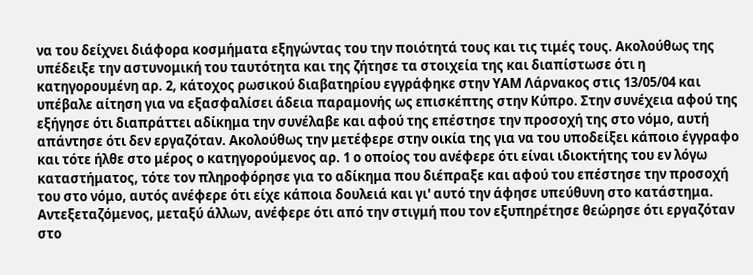να του δείχνει διάφορα κοσμήματα εξηγώντας του την ποιότητά τους και τις τιμές τους. Ακολούθως της υπέδειξε την αστυνομική του ταυτότητα και της ζήτησε τα στοιχεία της και διαπίστωσε ότι η κατηγορουμένη αρ. 2, κάτοχος ρωσικού διαβατηρίου εγγράφηκε στην ΥΑΜ Λάρνακος στις 13/05/04 και υπέβαλε αίτηση για να εξασφαλίσει άδεια παραμονής ως επισκέπτης στην Κύπρο. Στην συνέχεια αφού της εξήγησε ότι διαπράττει αδίκημα την συνέλαβε και αφού της επέστησε την προσοχή της στο νόμο, αυτή απάντησε ότι δεν εργαζόταν. Ακολούθως την μετέφερε στην οικία της για να του υποδείξει κάποιο έγγραφο και τότε ήλθε στο μέρος ο κατηγορούμενος αρ. 1 ο οποίος του ανέφερε ότι είναι ιδιοκτήτης του εν λόγω καταστήματος, τότε τον πληροφόρησε για το αδίκημα που διέπραξε και αφού του επέστησε την προσοχή του στο νόμο, αυτός ανέφερε ότι είχε κάποια δουλειά και γι' αυτό την άφησε υπεύθυνη στο κατάστημα. Αντεξεταζόμενος, μεταξύ άλλων, ανέφερε ότι από την στιγμή που τον εξυπηρέτησε θεώρησε ότι εργαζόταν στο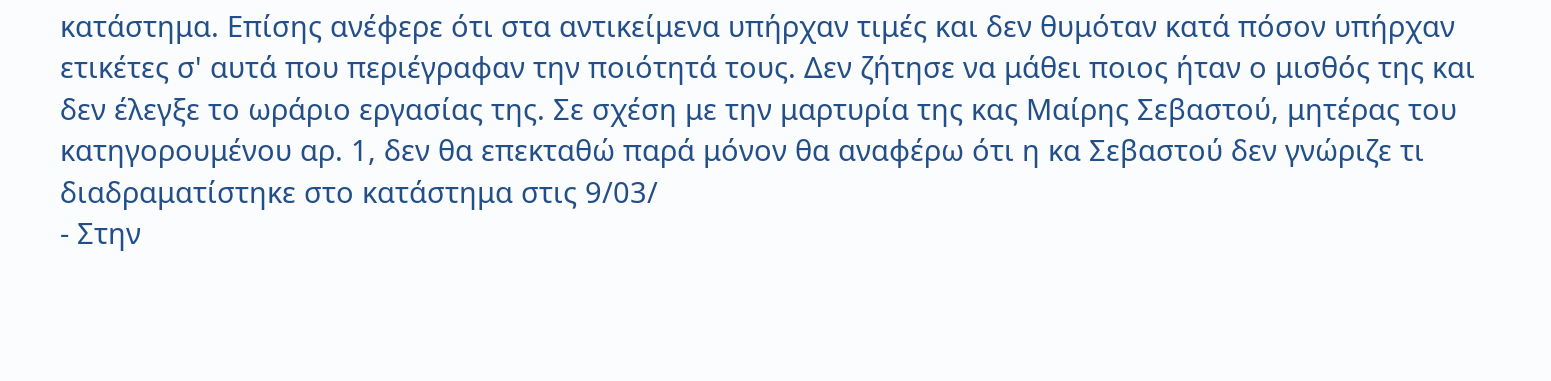κατάστημα. Επίσης ανέφερε ότι στα αντικείμενα υπήρχαν τιμές και δεν θυμόταν κατά πόσον υπήρχαν ετικέτες σ' αυτά που περιέγραφαν την ποιότητά τους. Δεν ζήτησε να μάθει ποιος ήταν ο μισθός της και δεν έλεγξε το ωράριο εργασίας της. Σε σχέση με την μαρτυρία της κας Μαίρης Σεβαστού, μητέρας του κατηγορουμένου αρ. 1, δεν θα επεκταθώ παρά μόνον θα αναφέρω ότι η κα Σεβαστού δεν γνώριζε τι διαδραματίστηκε στο κατάστημα στις 9/03/
- Στην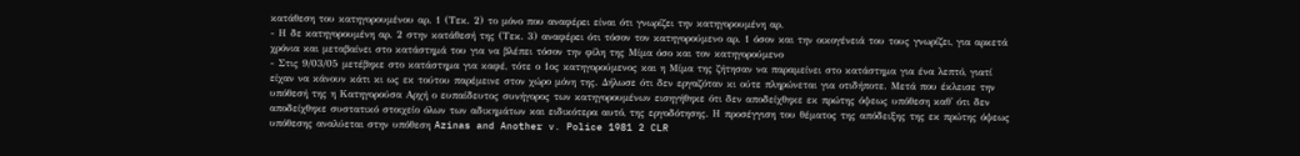κατάθεση του κατηγορουμένου αρ. 1 (Τεκ. 2) το μόνο που αναφέρει είναι ότι γνωρίζει την κατηγορουμένη αρ.
- Η δε κατηγορουμένη αρ. 2 στην κατάθεσή της (Τεκ. 3) αναφέρει ότι τόσον τον κατηγορούμενο αρ. 1 όσον και την οικογένειά του τους γνωρίζει, για αρκετά χρόνια και μεταβαίνει στο κατάστημά του για να βλέπει τόσον την φίλη της Μίμα όσο και τον κατηγορούμενο
- Στις 9/03/05 μετέβηκε στο κατάστημα για καφέ, τότε ο 1ος κατηγορούμενος και η Μίμα της ζήτησαν να παραμείνει στο κατάστημα για ένα λεπτό, γιατί είχαν να κάνουν κάτι κι ως εκ τούτου παρέμεινε στον χώρο μόνη της. Δήλωσε ότι δεν εργαζόταν κι ούτε πληρώνεται για οτιδήποτε. Μετά που έκλεισε την υπόθεσή της η Κατηγορούσα Αρχή ο ευπαίδευτος συνήγορος των κατηγορουμένων εισηγήθηκε ότι δεν αποδείχθηκε εκ πρώτης όψεως υπόθεση καθ' ότι δεν αποδείχθηκε συστατικό στοιχείο όλων των αδικημάτων και ειδικότερα αυτό, της εργοδότησης. Η προσέγγιση του θέματος της απόδειξης της εκ πρώτης όψεως υπόθεσης αναλύεται στην υπόθεση Azinas and Another v. Police 1981 2 CLR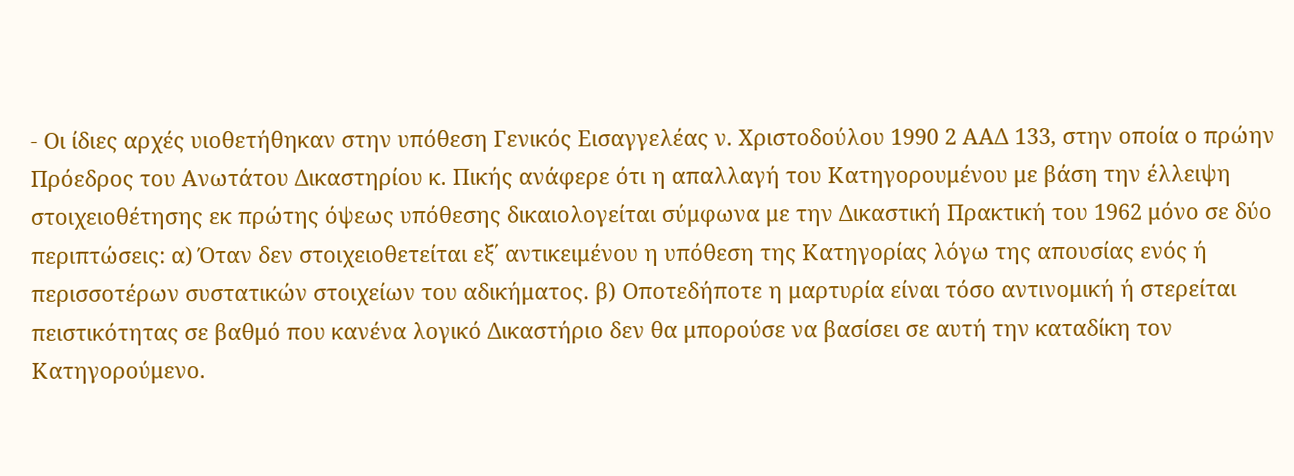- Οι ίδιες αρχές υιοθετήθηκαν στην υπόθεση Γενικός Εισαγγελέας ν. Χριστοδούλου 1990 2 ΑΑΔ 133, στην οποία ο πρώην Πρόεδρος του Ανωτάτου Δικαστηρίου κ. Πικής ανάφερε ότι η απαλλαγή του Κατηγορουμένου με βάση την έλλειψη στοιχειοθέτησης εκ πρώτης όψεως υπόθεσης δικαιολογείται σύμφωνα με την Δικαστική Πρακτική του 1962 μόνο σε δύο περιπτώσεις: α) Όταν δεν στοιχειοθετείται εξ΄ αντικειμένου η υπόθεση της Κατηγορίας λόγω της απουσίας ενός ή περισσοτέρων συστατικών στοιχείων του αδικήματος. β) Οποτεδήποτε η μαρτυρία είναι τόσο αντινομική ή στερείται πειστικότητας σε βαθμό που κανένα λογικό Δικαστήριο δεν θα μπορούσε να βασίσει σε αυτή την καταδίκη τον Κατηγορούμενο.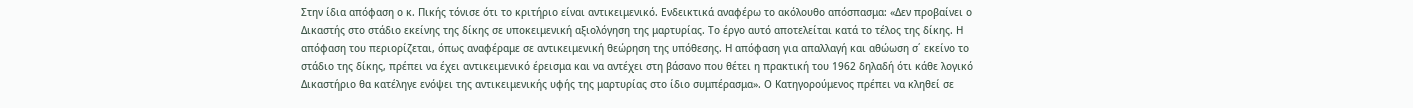Στην ίδια απόφαση ο κ. Πικής τόνισε ότι το κριτήριο είναι αντικειμενικό. Ενδεικτικά αναφέρω το ακόλουθο απόσπασμα: «Δεν προβαίνει ο Δικαστής στο στάδιο εκείνης της δίκης σε υποκειμενική αξιολόγηση της μαρτυρίας. Το έργο αυτό αποτελείται κατά το τέλος της δίκης. Η απόφαση του περιορίζεται, όπως αναφέραμε σε αντικειμενική θεώρηση της υπόθεσης. Η απόφαση για απαλλαγή και αθώωση σ΄ εκείνο το στάδιο της δίκης, πρέπει να έχει αντικειμενικό έρεισμα και να αντέχει στη βάσανο που θέτει η πρακτική του 1962 δηλαδή ότι κάθε λογικό Δικαστήριο θα κατέληγε ενόψει της αντικειμενικής υφής της μαρτυρίας στο ίδιο συμπέρασμα». Ο Κατηγορούμενος πρέπει να κληθεί σε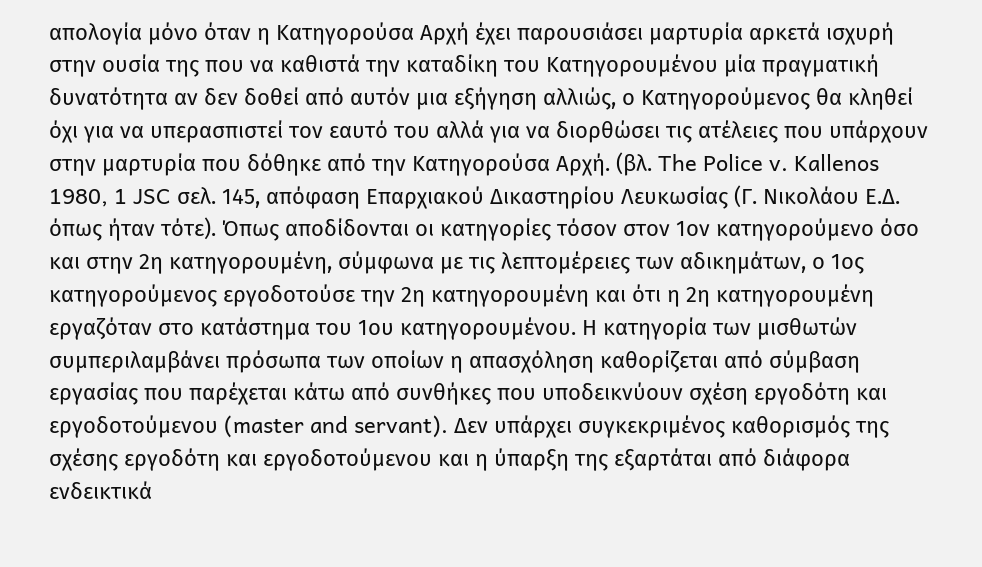απολογία μόνο όταν η Κατηγορούσα Αρχή έχει παρουσιάσει μαρτυρία αρκετά ισχυρή στην ουσία της που να καθιστά την καταδίκη του Κατηγορουμένου μία πραγματική δυνατότητα αν δεν δοθεί από αυτόν μια εξήγηση αλλιώς, ο Κατηγορούμενος θα κληθεί όχι για να υπερασπιστεί τον εαυτό του αλλά για να διορθώσει τις ατέλειες που υπάρχουν στην μαρτυρία που δόθηκε από την Κατηγορούσα Αρχή. (βλ. The Police v. Kallenos 1980, 1 JSC σελ. 145, απόφαση Επαρχιακού Δικαστηρίου Λευκωσίας (Γ. Νικολάου Ε.Δ. όπως ήταν τότε). Όπως αποδίδονται οι κατηγορίες τόσον στον 1ον κατηγορούμενο όσο και στην 2η κατηγορουμένη, σύμφωνα με τις λεπτομέρειες των αδικημάτων, ο 1ος κατηγορούμενος εργοδοτούσε την 2η κατηγορουμένη και ότι η 2η κατηγορουμένη εργαζόταν στο κατάστημα του 1ου κατηγορουμένου. Η κατηγορία των μισθωτών συμπεριλαμβάνει πρόσωπα των οποίων η απασχόληση καθορίζεται από σύμβαση εργασίας που παρέχεται κάτω από συνθήκες που υποδεικνύουν σχέση εργοδότη και εργοδοτούμενου (master and servant). Δεν υπάρχει συγκεκριμένος καθορισμός της σχέσης εργοδότη και εργοδοτούμενου και η ύπαρξη της εξαρτάται από διάφορα ενδεικτικά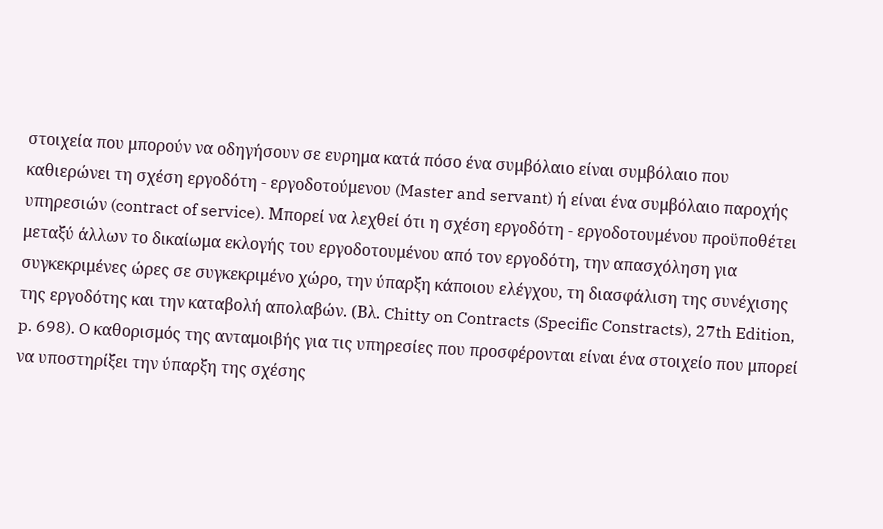στοιχεία που μπορούν να οδηγήσουν σε ευρημα κατά πόσο ένα συμβόλαιο είναι συμβόλαιο που καθιερώνει τη σχέση εργοδότη - εργοδοτούμενου (Master and servant) ή είναι ένα συμβόλαιο παροχής υπηρεσιών (contract of service). Μπορεί να λεχθεί ότι η σχέση εργοδότη - εργοδοτουμένου προϋποθέτει μεταξύ άλλων το δικαίωμα εκλογής του εργοδοτουμένου από τον εργοδότη, την απασχόληση για συγκεκριμένες ώρες σε συγκεκριμένο χώρο, την ύπαρξη κάποιου ελέγχου, τη διασφάλιση της συνέχισης της εργοδότης και την καταβολή απολαβών. (Βλ. Chitty on Contracts (Specific Constracts), 27th Edition, p. 698). O καθορισμός της ανταμοιβής για τις υπηρεσίες που προσφέρονται είναι ένα στοιχείο που μπορεί να υποστηρίξει την ύπαρξη της σχέσης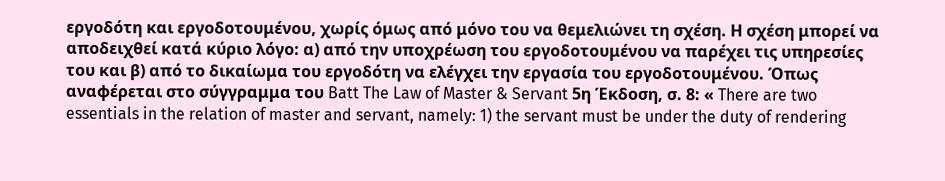εργοδότη και εργοδοτουμένου, χωρίς όμως από μόνο του να θεμελιώνει τη σχέση. Η σχέση μπορεί να αποδειχθεί κατά κύριο λόγο: α) από την υποχρέωση του εργοδοτουμένου να παρέχει τις υπηρεσίες του και β) από το δικαίωμα του εργοδότη να ελέγχει την εργασία του εργοδοτουμένου. Όπως αναφέρεται στο σύγγραμμα του Batt The Law of Master & Servant 5η Έκδοση, σ. 8: « There are two essentials in the relation of master and servant, namely: 1) the servant must be under the duty of rendering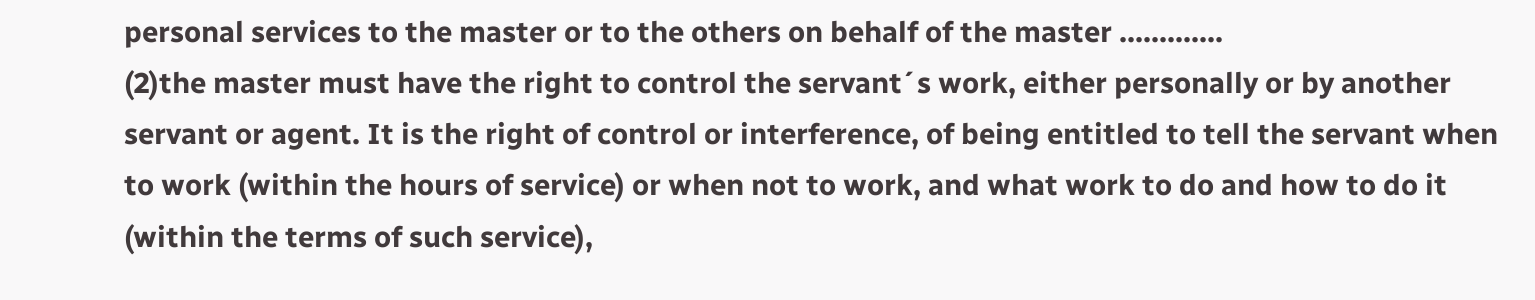personal services to the master or to the others on behalf of the master .............
(2)the master must have the right to control the servant´s work, either personally or by another servant or agent. It is the right of control or interference, of being entitled to tell the servant when to work (within the hours of service) or when not to work, and what work to do and how to do it (within the terms of such service),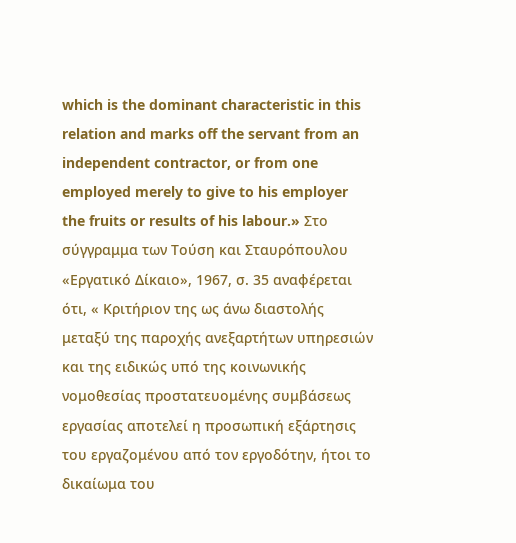which is the dominant characteristic in this relation and marks off the servant from an independent contractor, or from one employed merely to give to his employer the fruits or results of his labour.» Στο σύγγραμμα των Τούση και Σταυρόπουλου «Εργατικό Δίκαιο», 1967, σ. 35 αναφέρεται ότι, « Κριτήριον της ως άνω διαστολής μεταξύ της παροχής ανεξαρτήτων υπηρεσιών και της ειδικώς υπό της κοινωνικής νομοθεσίας προστατευομένης συμβάσεως εργασίας αποτελεί η προσωπική εξάρτησις του εργαζομένου από τον εργοδότην, ήτοι το δικαίωμα του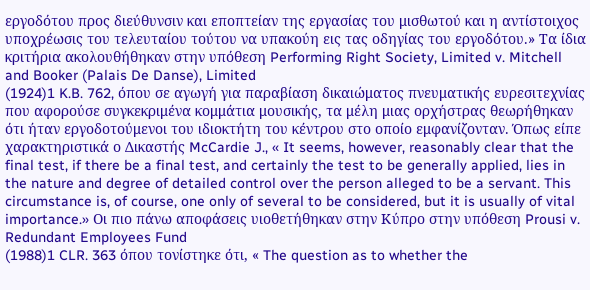εργοδότου προς διεύθυνσιν και εποπτείαν της εργασίας του μισθωτού και η αντίστοιχος υποχρέωσις του τελευταίου τούτου να υπακούη εις τας οδηγίας του εργοδότου.» Τα ίδια κριτήρια ακολουθήθηκαν στην υπόθεση Performing Right Society, Limited v. Mitchell and Booker (Palais De Danse), Limited
(1924)1 K.B. 762, όπου σε αγωγή για παραβίαση δικαιώματος πνευματικής ευρεσιτεχνίας που αφορούσε συγκεκριμένα κομμάτια μουσικής, τα μέλη μιας ορχήστρας θεωρήθηκαν ότι ήταν εργοδοτούμενοι του ιδιοκτήτη του κέντρου στο οποίο εμφανίζονταν. Όπως είπε χαρακτηριστικά ο Δικαστής McCardie J., « It seems, however, reasonably clear that the final test, if there be a final test, and certainly the test to be generally applied, lies in the nature and degree of detailed control over the person alleged to be a servant. This circumstance is, of course, one only of several to be considered, but it is usually of vital importance.» Οι πιο πάνω αποφάσεις υιοθετήθηκαν στην Κύπρο στην υπόθεση Prousi v. Redundant Employees Fund
(1988)1 CLR. 363 όπου τονίστηκε ότι, « The question as to whether the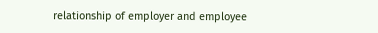relationship of employer and employee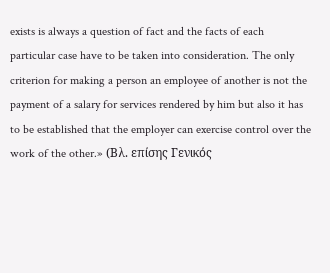exists is always a question of fact and the facts of each particular case have to be taken into consideration. The only criterion for making a person an employee of another is not the payment of a salary for services rendered by him but also it has to be established that the employer can exercise control over the work of the other.» (Βλ. επίσης Γενικός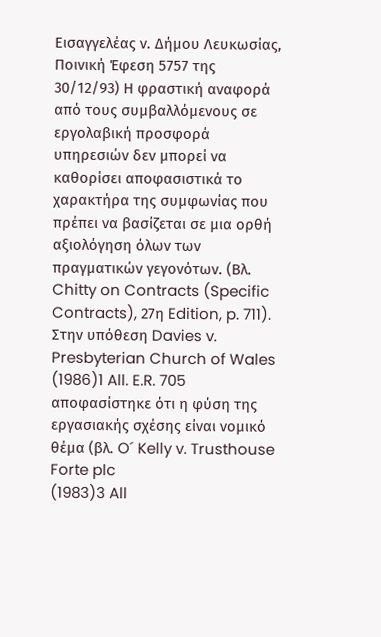Εισαγγελέας ν. Δήμου Λευκωσίας, Ποινική Έφεση 5757 της 30/12/93) Η φραστική αναφορά από τους συμβαλλόμενους σε εργολαβική προσφορά υπηρεσιών δεν μπορεί να καθορίσει αποφασιστικά το χαρακτήρα της συμφωνίας που πρέπει να βασίζεται σε μια ορθή αξιολόγηση όλων των πραγματικών γεγονότων. (Βλ. Chitty on Contracts (Specific Contracts), 27η Edition, p. 711). Στην υπόθεση Davies v. Presbyterian Church of Wales
(1986)1 All. E.R. 705 αποφασίστηκε ότι η φύση της εργασιακής σχέσης είναι νομικό θέμα (βλ. O´ Kelly v. Trusthouse Forte plc
(1983)3 All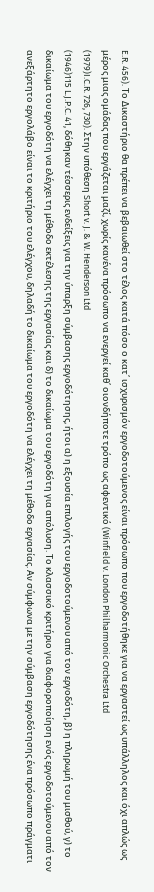E.R. 456). Το Δικαστήριο θα πρέπει να βεβαιωθεί στο τέλος κατά πόσο ο κατ΄ ισχυρισμόν εργοδοτούμενος είναι πρόσωπο που εργοδοτήθηκε για να εργαστεί ως υπάλληλος και όχι απλώς ως μέρος μιας ομάδας που εργάζεται μαζί, χωρίς κανένα πρόσωπο να ενεργεί καθ΄ οιονδήποτε τρόπο ως αφεντικό (Winfield v. London Philharmonic Orchestra Ltd
(1979)I.C.R. 726, 730). Στην υπόθεση Short v. J. & W. Henderson Ltd
(1946)115 L.J.P.C. 41, δόθηκαν τέσσερις ενδείξεις για την ύπαρξη σύμβασης εργοδότησης, ήτοι α) η εξουσία επιλογής του εργοδοτούμενου από τον εργοδότη, β) η πληρωμή του μισθού, γ) το δικαίωμα του εργοδότη να ελέγχει τη μέθοδο εκτέλεσης της εργασίας και δ) το δικαίωμα του εργοδότη για απόλυση. Το κλασσικό κριτήριο για διαφοροποίηση ενός εργοδοτούμενου από τον ανεξάρτητο εργολάβο είναι το κριτήριο του ελέγχου, δηλαδή το δικαίωμα του εργοδότη να ελέγχει τη μέθοδο εργασίας. Αν σύμφωνα με την σύμβαση εργοδότησης ένα πρόσωπο πράγματι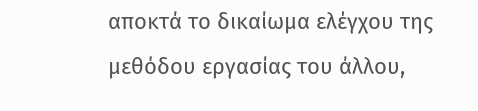αποκτά το δικαίωμα ελέγχου της μεθόδου εργασίας του άλλου,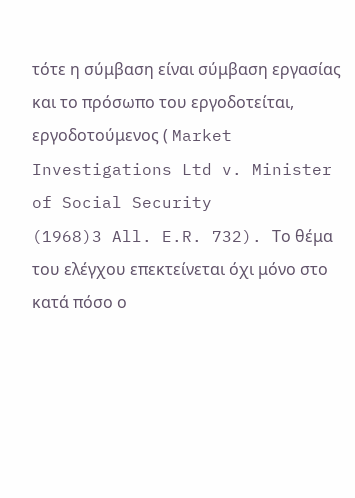τότε η σύμβαση είναι σύμβαση εργασίας και το πρόσωπο του εργοδοτείται, εργοδοτούμενος ( Market Investigations Ltd v. Minister of Social Security
(1968)3 All. E.R. 732). Το θέμα του ελέγχου επεκτείνεται όχι μόνο στο κατά πόσο ο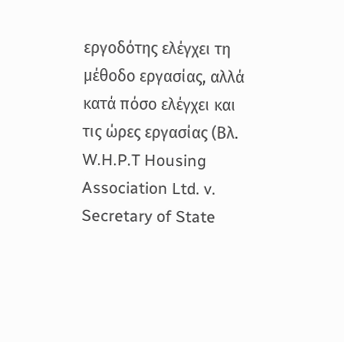εργοδότης ελέγχει τη μέθοδο εργασίας, αλλά κατά πόσο ελέγχει και τις ώρες εργασίας (Βλ. W.H.P.T Housing Association Ltd. v. Secretary of State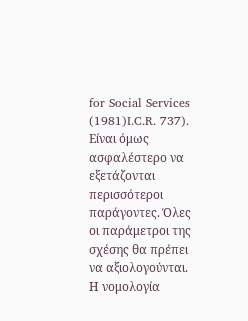for Social Services
(1981)I.C.R. 737). Είναι όμως ασφαλέστερο να εξετάζονται περισσότεροι παράγοντες. Όλες οι παράμετροι της σχέσης θα πρέπει να αξιολογούνται. Η νομολογία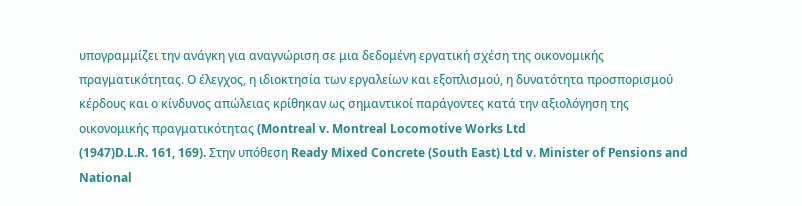υπογραμμίζει την ανάγκη για αναγνώριση σε μια δεδομένη εργατική σχέση της οικονομικής πραγματικότητας. Ο έλεγχος, η ιδιοκτησία των εργαλείων και εξοπλισμού, η δυνατότητα προσπορισμού κέρδους και ο κίνδυνος απώλειας κρίθηκαν ως σημαντικοί παράγοντες κατά την αξιολόγηση της οικονομικής πραγματικότητας (Montreal v. Montreal Locomotive Works Ltd
(1947)D.L.R. 161, 169). Στην υπόθεση Ready Mixed Concrete (South East) Ltd v. Minister of Pensions and National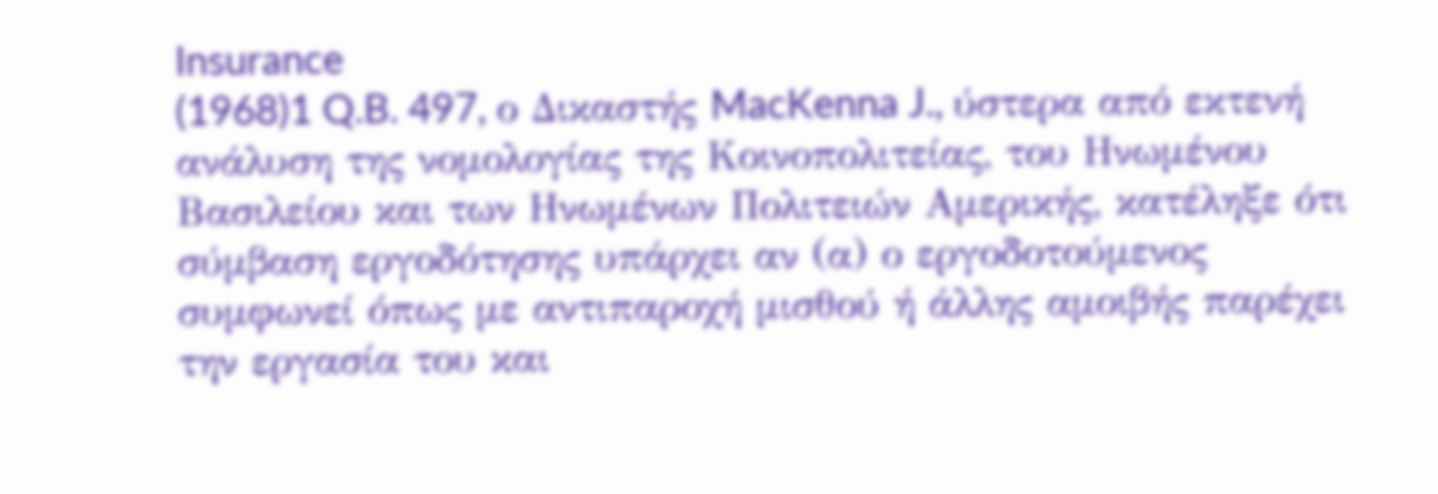Insurance
(1968)1 Q.B. 497, ο Δικαστής MacKenna J., ύστερα από εκτενή ανάλυση της νομολογίας της Κοινοπολιτείας, του Ηνωμένου Βασιλείου και των Ηνωμένων Πολιτειών Αμερικής, κατέληξε ότι σύμβαση εργοδότησης υπάρχει αν (α) ο εργοδοτούμενος συμφωνεί όπως με αντιπαροχή μισθού ή άλλης αμοιβής παρέχει την εργασία του και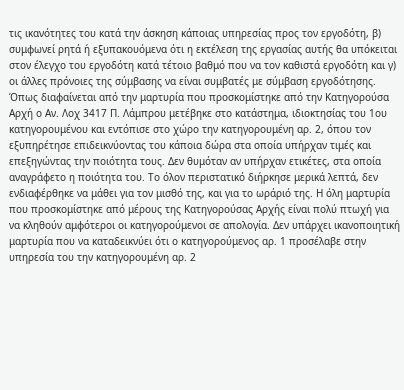τις ικανότητες του κατά την άσκηση κάποιας υπηρεσίας προς τον εργοδότη, β) συμφωνεί ρητά ή εξυπακουόμενα ότι η εκτέλεση της εργασίας αυτής θα υπόκειται στον έλεγχο του εργοδότη κατά τέτοιο βαθμό που να τον καθιστά εργοδότη και γ) οι άλλες πρόνοιες της σύμβασης να είναι συμβατές με σύμβαση εργοδότησης. Όπως διαφαίνεται από την μαρτυρία που προσκομίστηκε από την Κατηγορούσα Αρχή ο Αν. Λοχ 3417 Π. Λάμπρου μετέβηκε στο κατάστημα, ιδιοκτησίας του 1ου κατηγορουμένου και εντόπισε στο χώρο την κατηγορουμένη αρ. 2, όπου τον εξυπηρέτησε επιδεικνύοντας του κάποια δώρα στα οποία υπήρχαν τιμές και επεξηγώντας την ποιότητα τους. Δεν θυμόταν αν υπήρχαν ετικέτες, στα οποία αναγράφετο η ποιότητα του. Το όλον περιστατικό διήρκησε μερικά λεπτά, δεν ενδιαφέρθηκε να μάθει για τον μισθό της, και για το ωράριό της. Η όλη μαρτυρία που προσκομίστηκε από μέρους της Κατηγορούσας Αρχής είναι πολύ πτωχή για να κληθούν αμφότεροι οι κατηγορούμενοι σε απολογία. Δεν υπάρχει ικανοποιητική μαρτυρία που να καταδεικνύει ότι ο κατηγορούμενος αρ. 1 προσέλαβε στην υπηρεσία του την κατηγορουμένη αρ. 2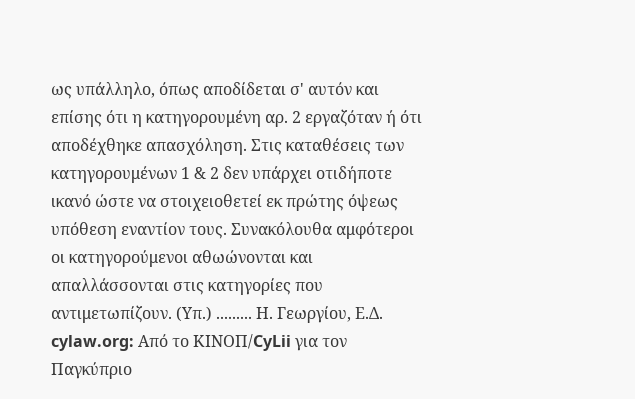ως υπάλληλο, όπως αποδίδεται σ' αυτόν και επίσης ότι η κατηγορουμένη αρ. 2 εργαζόταν ή ότι αποδέχθηκε απασχόληση. Στις καταθέσεις των κατηγορουμένων 1 & 2 δεν υπάρχει οτιδήποτε ικανό ώστε να στοιχειοθετεί εκ πρώτης όψεως υπόθεση εναντίον τους. Συνακόλουθα αμφότεροι οι κατηγορούμενοι αθωώνονται και απαλλάσσονται στις κατηγορίες που αντιμετωπίζουν. (Υπ.) ......... Η. Γεωργίου, Ε.Δ. cylaw.org: Από το ΚΙΝOΠ/CyLii για τον Παγκύπριο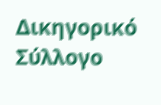Δικηγορικό Σύλλογο